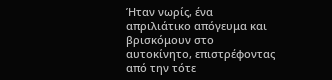Ήταν νωρίς, ένα απριλιάτικο απόγευμα και βρισκόμουν στο αυτοκίνητο, επιστρέφοντας από την τότε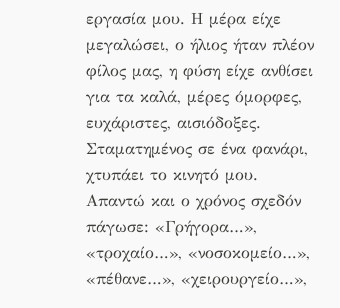εργασία μου. Η μέρα είχε μεγαλώσει, ο ήλιος ήταν πλέον φίλος μας, η φύση είχε ανθίσει για τα καλά, μέρες όμορφες, ευχάριστες, αισιόδοξες. Σταματημένος σε ένα φανάρι, χτυπάει το κινητό μου. Απαντώ και ο χρόνος σχεδόν πάγωσε: «Γρήγορα…», «τροχαίο…», «νοσοκομείο…», «πέθανε…», «χειρουργείο…»,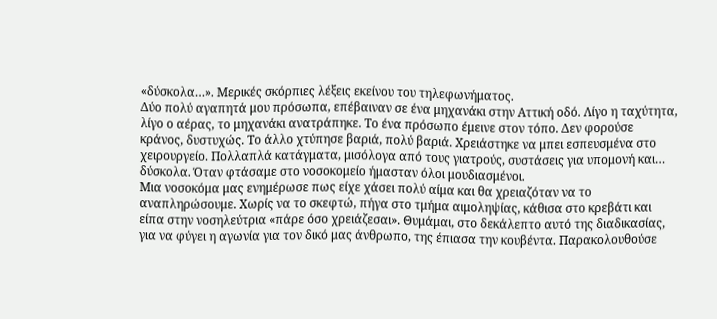«δύσκολα…». Μερικές σκόρπιες λέξεις εκείνου του τηλεφωνήματος.
Δύο πολύ αγαπητά μου πρόσωπα, επέβαιναν σε ένα μηχανάκι στην Αττική οδό. Λίγο η ταχύτητα, λίγο ο αέρας, το μηχανάκι ανατράπηκε. Το ένα πρόσωπο έμεινε στον τόπο. Δεν φορούσε κράνος, δυστυχώς. Το άλλο χτύπησε βαριά, πολύ βαριά. Χρειάστηκε να μπει εσπευσμένα στο χειρουργείο. Πολλαπλά κατάγματα, μισόλογα από τους γιατρούς, συστάσεις για υπομονή και… δύσκολα. Όταν φτάσαμε στο νοσοκομείο ήμασταν όλοι μουδιασμένοι.
Μια νοσοκόμα μας ενημέρωσε πως είχε χάσει πολύ αίμα και θα χρειαζόταν να το αναπληρώσουμε. Χωρίς να το σκεφτώ, πήγα στο τμήμα αιμοληψίας, κάθισα στο κρεβάτι και είπα στην νοσηλεύτρια «πάρε όσο χρειάζεσαι». Θυμάμαι, στο δεκάλεπτο αυτό της διαδικασίας, για να φύγει η αγωνία για τον δικό μας άνθρωπο, της έπιασα την κουβέντα. Παρακολουθούσε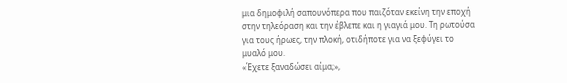μια δημοφιλή σαπουνόπερα που παιζόταν εκείνη την εποχή στην τηλεόραση και την έβλεπε και η γιαγιά μου. Τη ρωτούσα για τους ήρωες, την πλοκή, οτιδήποτε για να ξεφύγει το μυαλό μου.
«Έχετε ξαναδώσει αίμα;»,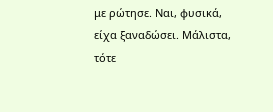με ρώτησε. Ναι, φυσικά, είχα ξαναδώσει. Μάλιστα, τότε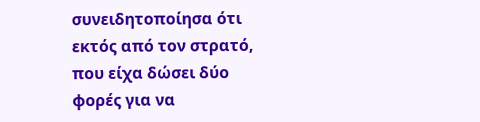συνειδητοποίησα ότι εκτός από τον στρατό, που είχα δώσει δύο φορές για να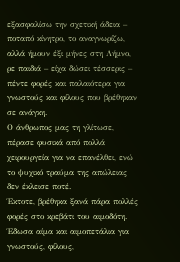εξασφαλίσω την σχετική άδεια – ποταπό κίνητρο, το αναγνωρίζω, αλλά ήμουν έξι μήνες στη Λήμνο, ρε παιδιά – είχα δώσει τέσσερις – πέντε φορές και παλαιότερα για γνωστούς και φίλους που βρέθηκαν σε ανάγκη.
Ο άνθρωπος μας τη γλίτωσε, πέρασε φυσικά από πολλά χειρουργεία για να επανέλθει, ενώ το ψυχικό τραύμα της απώλειας δεν έκλεισε ποτέ.
Έκτοτε, βρέθηκα ξανά πάρα πολλές φορές στο κρεβάτι του αιμοδότη. Έδωσα αίμα και αιμοπετάλια για γνωστούς, φίλους,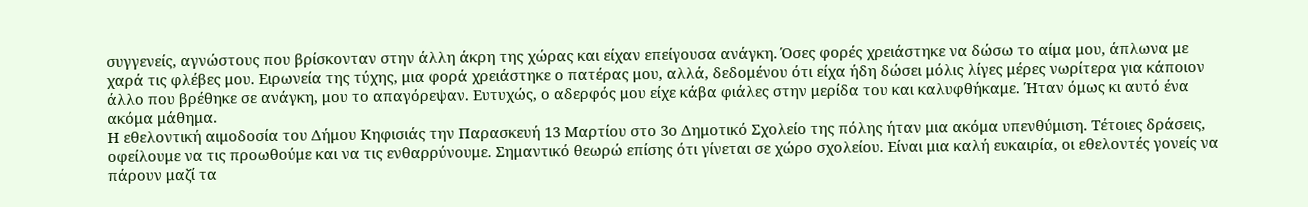συγγενείς, αγνώστους που βρίσκονταν στην άλλη άκρη της χώρας και είχαν επείγουσα ανάγκη. Όσες φορές χρειάστηκε να δώσω το αίμα μου, άπλωνα με χαρά τις φλέβες μου. Ειρωνεία της τύχης, μια φορά χρειάστηκε ο πατέρας μου, αλλά, δεδομένου ότι είχα ήδη δώσει μόλις λίγες μέρες νωρίτερα για κάποιον άλλο που βρέθηκε σε ανάγκη, μου το απαγόρεψαν. Ευτυχώς, ο αδερφός μου είχε κάβα φιάλες στην μερίδα του και καλυφθήκαμε. Ήταν όμως κι αυτό ένα ακόμα μάθημα.
Η εθελοντική αιμοδοσία του Δήμου Κηφισιάς την Παρασκευή 13 Μαρτίου στο 3ο Δημοτικό Σχολείο της πόλης ήταν μια ακόμα υπενθύμιση. Τέτοιες δράσεις, οφείλουμε να τις προωθούμε και να τις ενθαρρύνουμε. Σημαντικό θεωρώ επίσης ότι γίνεται σε χώρο σχολείου. Είναι μια καλή ευκαιρία, οι εθελοντές γονείς να πάρουν μαζί τα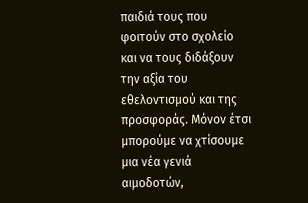παιδιά τους που φοιτούν στο σχολείο και να τους διδάξουν την αξία του εθελοντισμού και της προσφοράς. Μόνον έτσι μπορούμε να χτίσουμε μια νέα γενιά αιμοδοτών,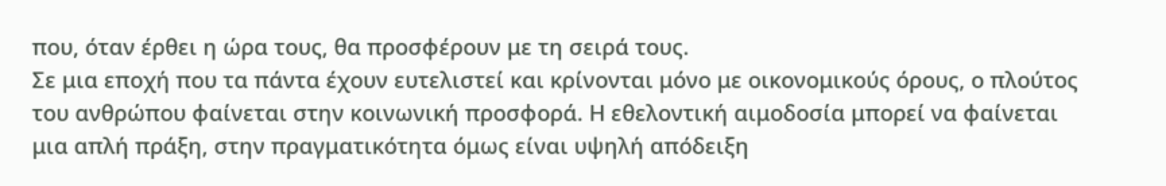που, όταν έρθει η ώρα τους, θα προσφέρουν με τη σειρά τους.
Σε μια εποχή που τα πάντα έχουν ευτελιστεί και κρίνονται μόνο με οικονομικούς όρους, ο πλούτος του ανθρώπου φαίνεται στην κοινωνική προσφορά. Η εθελοντική αιμοδοσία μπορεί να φαίνεται μια απλή πράξη, στην πραγματικότητα όμως είναι υψηλή απόδειξη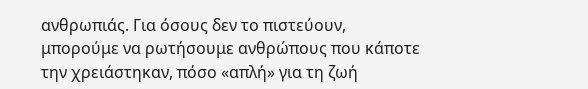ανθρωπιάς. Για όσους δεν το πιστεύουν, μπορούμε να ρωτήσουμε ανθρώπους που κάποτε την χρειάστηκαν, πόσο «απλή» για τη ζωή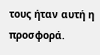τους ήταν αυτή η προσφορά.